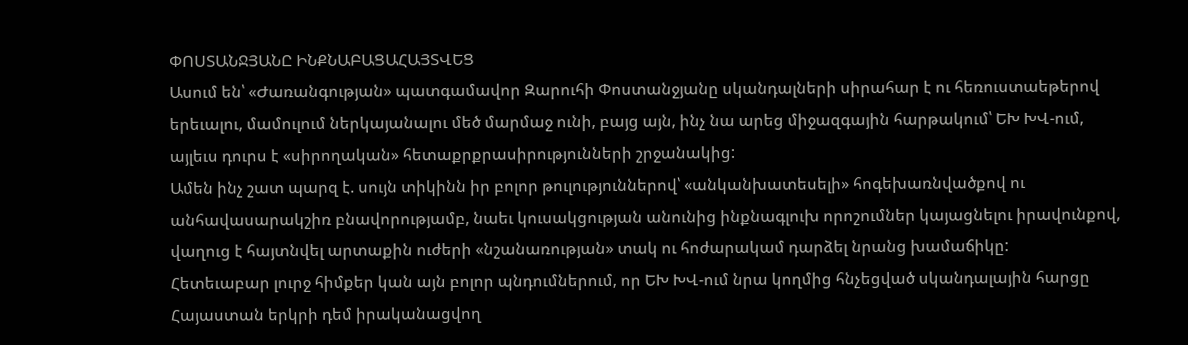ՓՈՍՏԱՆՋՅԱՆԸ ԻՆՔՆԱԲԱՑԱՀԱՅՏՎԵՑ
Ասում են՝ «Ժառանգության» պատգամավոր Զարուհի Փոստանջյանը սկանդալների սիրահար է ու հեռուստաեթերով երեւալու, մամուլում ներկայանալու մեծ մարմաջ ունի, բայց այն, ինչ նա արեց միջազգային հարթակում՝ ԵԽ ԽՎ-ում, այլեւս դուրս է «սիրողական» հետաքրքրասիրությունների շրջանակից:
Ամեն ինչ շատ պարզ է. սույն տիկինն իր բոլոր թուլություններով՝ «անկանխատեսելի» հոգեխառնվածքով ու անհավասարակշիռ բնավորությամբ, նաեւ կուսակցության անունից ինքնագլուխ որոշումներ կայացնելու իրավունքով, վաղուց է հայտնվել արտաքին ուժերի «նշանառության» տակ ու հոժարակամ դարձել նրանց խամաճիկը:
Հետեւաբար լուրջ հիմքեր կան այն բոլոր պնդումներում, որ ԵԽ ԽՎ-ում նրա կողմից հնչեցված սկանդալային հարցը Հայաստան երկրի դեմ իրականացվող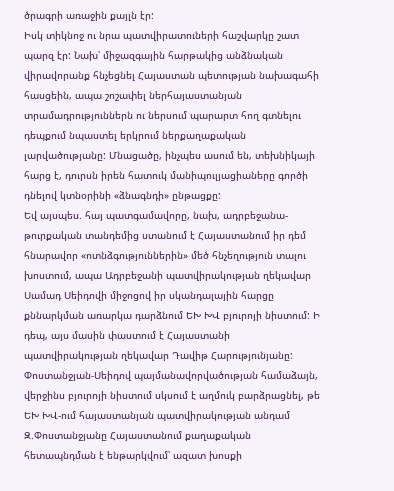ծրագրի առաջին քայլն էր:
Իսկ տիկնոջ ու նրա պատվիրատուների հաշվարկը շատ պարզ էր: Նախ՝ միջազգային հարթակից անձնական վիրավորանք հնչեցնել Հայաստան պետության նախագահի հասցեին, ապա շոշափել ներհայաստանյան տրամադրություններն ու ներսում պարարտ հող գտնելու դեպքում նպաստել երկրում ներքաղաքական լարվածությանը: Մնացածը, ինչպես ասում են, տեխնիկայի հարց է, դուրսն իրեն հատուկ մանիպուլյացիաները գործի դնելով կտնօրինի «ձնագնդի» ընթացքը:
Եվ այսպես. հայ պատգամավորը, նախ, ադրբեջանա-թուրքական տանդեմից ստանում է Հայաստանում իր դեմ հնարավոր «ոտնձգություններին» մեծ հնչեղություն տալու խոստում, ապա Ադրբեջանի պատվիրակության ղեկավար Սամադ Սեիդովի միջոցով իր սկանդալային հարցը քննարկման առարկա դարձնում ԵԽ ԽՎ բյուրոյի նիստում: Ի դեպ, այս մասին փաստում է Հայաստանի պատվիրակության ղեկավար Դավիթ Հարությունյանը:
Փոստանջյան-Սեիդով պայմանավորվածության համաձայն, վերջինս բյուրոյի նիստում սկսում է աղմուկ բարձրացնել, թե ԵԽ ԽՎ-ում հայաստանյան պատվիրակության անդամ Զ.Փոստանջյանը Հայաստանում քաղաքական հետապնդման է ենթարկվում՝ ազատ խոսքի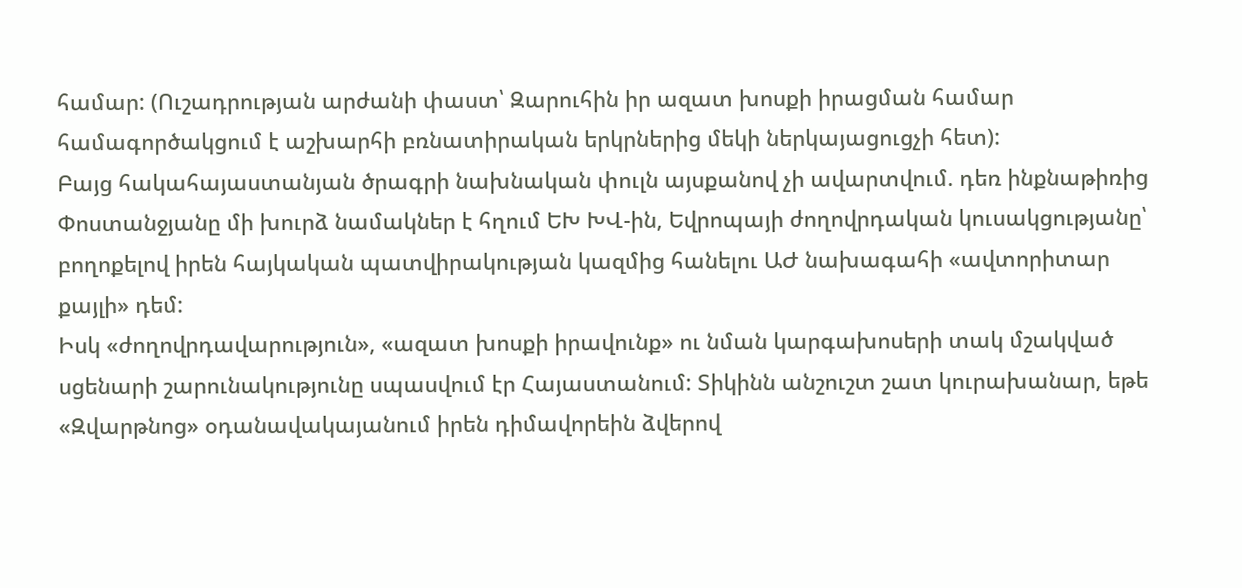համար: (Ուշադրության արժանի փաստ՝ Զարուհին իր ազատ խոսքի իրացման համար համագործակցում է աշխարհի բռնատիրական երկրներից մեկի ներկայացուցչի հետ):
Բայց հակահայաստանյան ծրագրի նախնական փուլն այսքանով չի ավարտվում. դեռ ինքնաթիռից Փոստանջյանը մի խուրձ նամակներ է հղում ԵԽ ԽՎ-ին, Եվրոպայի ժողովրդական կուսակցությանը՝ բողոքելով իրեն հայկական պատվիրակության կազմից հանելու ԱԺ նախագահի «ավտորիտար քայլի» դեմ:
Իսկ «ժողովրդավարություն», «ազատ խոսքի իրավունք» ու նման կարգախոսերի տակ մշակված սցենարի շարունակությունը սպասվում էր Հայաստանում: Տիկինն անշուշտ շատ կուրախանար, եթե «Զվարթնոց» օդանավակայանում իրեն դիմավորեին ձվերով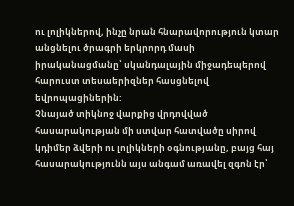ու լոլիկներով, ինչը նրան հնարավորություն կտար անցնելու ծրագրի երկրորդ մասի իրականացմանը՝ սկանդալային միջադեպերով հարուստ տեսաերիզներ հասցնելով եվրոպացիներին:
Չնայած տիկնոջ վարքից վրդովված հասարակության մի ստվար հատվածը սիրով կդիմեր ձվերի ու լոլիկների օգնությանը, բայց հայ հասարակությունն այս անգամ առավել զգոն էր՝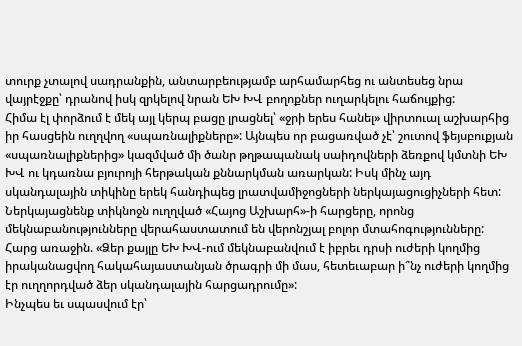տուրք չտալով սադրանքին, անտարբեությամբ արհամարհեց ու անտեսեց նրա վայրէջքը՝ դրանով իսկ զրկելով նրան ԵԽ ԽՎ բողոքներ ուղարկելու հաճույքից:
Հիմա էլ փորձում է մեկ այլ կերպ բացը լրացնել՝ «ջրի երես հանել» վիրտուալ աշխարհից իր հասցեին ուղղվող «սպառնալիքները»: Այնպես որ բացառված չէ՝ շուտով ֆեյսբուքյան «սպառնալիքներից» կազմված մի ծանր թղթապանակ սաիդովների ձեռքով կմտնի ԵԽ ԽՎ ու կդառնա բյուրոյի հերթական քննարկման առարկան: Իսկ մինչ այդ սկանդալային տիկինը երեկ հանդիպեց լրատվամիջոցների ներկայացուցիչների հետ:
Ներկայացնենք տիկնոջն ուղղված «Հայոց Աշխարհ»-ի հարցերը, որոնց մեկնաբանությունները վերահաստատում են վերոնշյալ բոլոր մտահոգությունները:
Հարց առաջին. «Ձեր քայլը ԵԽ ԽՎ-ում մեկնաբանվում է իբրեւ դրսի ուժերի կողմից իրականացվող հակահայաստանյան ծրագրի մի մաս, հետեւաբար ի՞նչ ուժերի կողմից էր ուղղորդված ձեր սկանդալային հարցադրումը»:
Ինչպես եւ սպասվում էր՝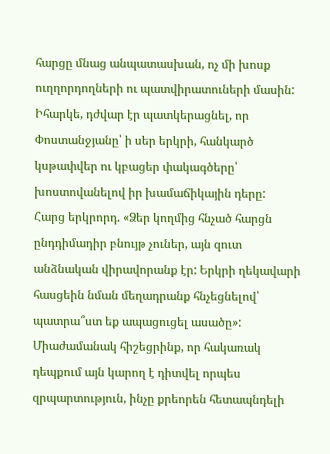հարցը մնաց անպատասխան, ոչ մի խոսք ուղղորդողների ու պատվիրատուների մասին: Իհարկե, դժվար էր պատկերացնել, որ Փոստանջյանը՝ ի սեր երկրի, հանկարծ կսթափվեր ու կբացեր փակագծերը՝ խոստովանելով իր խամաճիկային դերը:
Հարց երկրորդ. «Ձեր կողմից հնչած հարցն ընդդիմադիր բնույթ չուներ, այն զուտ անձնական վիրավորանք էր: Երկրի ղեկավարի հասցեին նման մեղադրանք հնչեցնելով՝ պատրա՞ստ եք ապացուցել ասածը»:
Միաժամանակ հիշեցրինք, որ հակառակ դեպքում այն կարող է դիտվել որպես զրպարտություն, ինչը քրեորեն հետապնդելի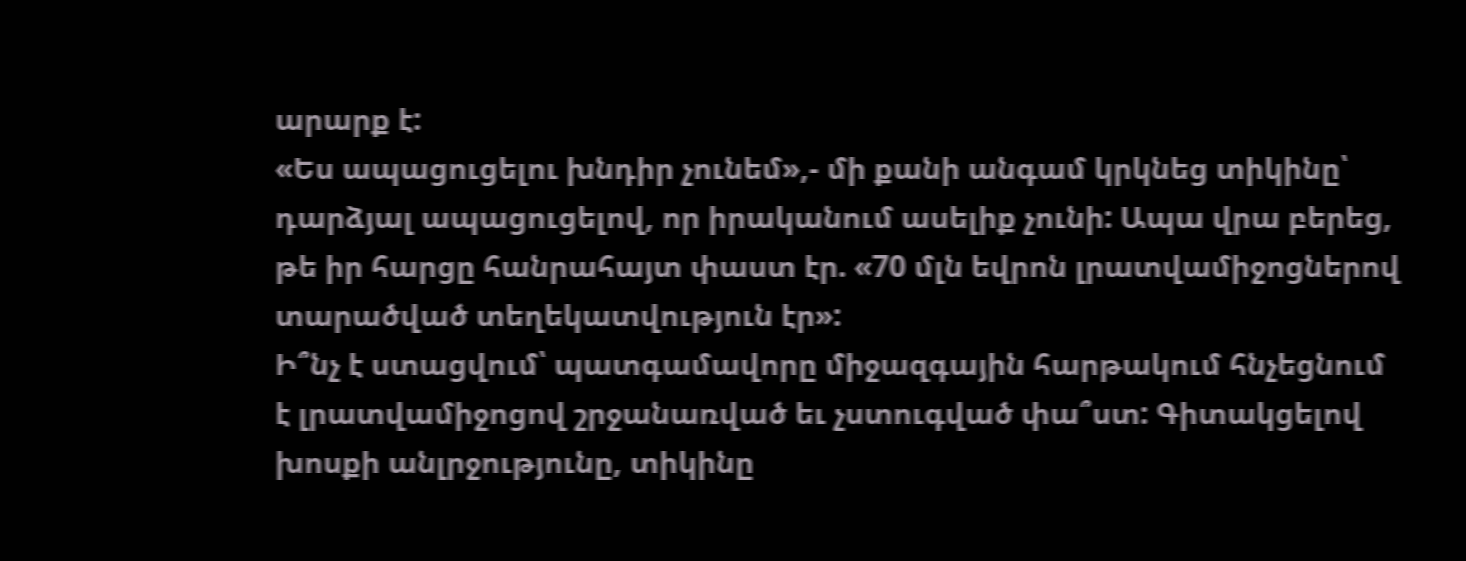արարք է:
«Ես ապացուցելու խնդիր չունեմ»,- մի քանի անգամ կրկնեց տիկինը՝ դարձյալ ապացուցելով, որ իրականում ասելիք չունի: Ապա վրա բերեց, թե իր հարցը հանրահայտ փաստ էր. «70 մլն եվրոն լրատվամիջոցներով տարածված տեղեկատվություն էր»:
Ի՞նչ է ստացվում՝ պատգամավորը միջազգային հարթակում հնչեցնում է լրատվամիջոցով շրջանառված եւ չստուգված փա՞ստ: Գիտակցելով խոսքի անլրջությունը, տիկինը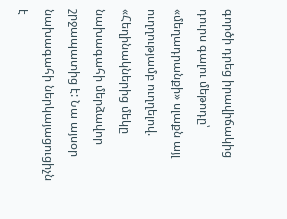գործի դրեց իրավիճակից դուրս գալու մեթոդը՝ «մեղադրանքի» սլաքն այլ ուղղությամբ ուղղելով. «Հեղինակներից մեկը նախագահի մերձավոր շրջապատից է: Նա այսօր նախագահի ներկայացուցիչն է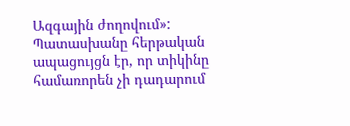Ազգային ժողովում»:
Պատասխանը հերթական ապացույցն էր, որ տիկինը համառորեն չի դադարում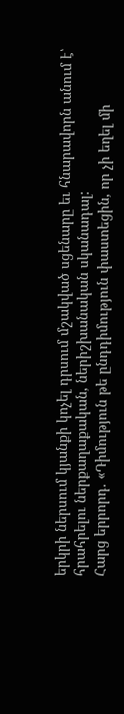երկրի ներսում կյանքի կոչել դրսում մշակված սցենարը եւ հնարավորն անում է՝ հրահրելու ներքաղաքական, ներիշխանական սկանադալ:
Հարց երրորդ. «Դիմություն թե ընդդիմություն փաստեցին, որ չի եղել մի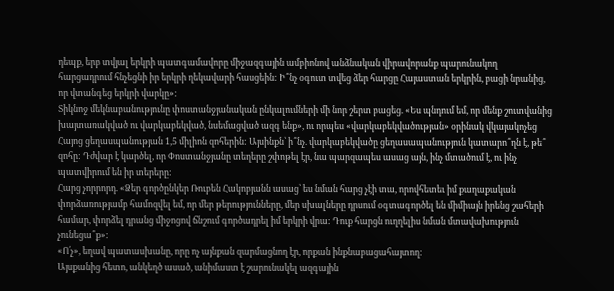դեպք, երբ տվյալ երկրի պատգամավորը միջազգային ամբիոնով անձնական վիրավորանք պարունակող հարցադրում հնչեցնի իր երկրի ղեկավարի հասցեին: Ի՞նչ օգուտ տվեց ձեր հարցը Հայաստան երկրին, բացի նրանից, որ վտանգեց երկրի վարկը»:
Տիկնոջ մեկնաբանությունը փոստանջյանական ընկալումների մի նոր շերտ բացեց. «Ես պնդում եմ, որ մենք շուտվանից խայտառակված ու վարկաբեկված, նսեմացված ազգ ենք», ու որպես «վարկաբեկվածության» օրինակ վկայակոչեց Հայոց ցեղասպանության 1,5 միլիոն զոհերին: Այսինքն՝ ի՞նչ. վարկաբեկվածը ցեղասապանություն կատարո՞ղն է, թե՞ զոհը: Դժվար է կարծել, որ Փոստանջյանը տեղերը շփոթել էր, նա պարզապես ասաց այն, ինչ մտածում է, ու ինչ պատվիրում են իր տերերը:
Հարց չորրորդ. «Ձեր գործընկեր Ռուբեն Հակոբյանն ասաց՝ ես նման հարց չէի տա, որովհետեւ իմ քաղաքական փորձառությամբ համոզվել եմ, որ մեր թերությունները, մեր սխալները դրսում օգտագործել են միմիայն իրենց շահերի համար, փորձել դրանց միջոցով ճնշում գործադրել իմ երկրի վրա: Դուք հարցն ուղղելիս նման մտավախություն չունեցա՞ք»:
«Ո՛չ», եղավ պատասխանը, որը ոչ այնքան զարմացնող էր, որքան ինքնաբացահայտող:
Այսքանից հետո, անկեղծ ասած, անիմաստ է շարունակել ազգային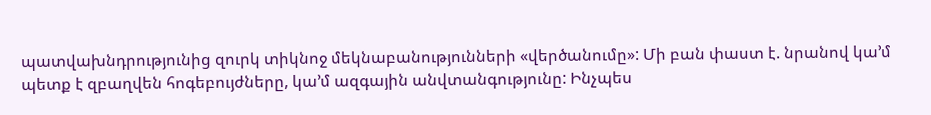պատվախնդրությունից զուրկ տիկնոջ մեկնաբանությունների «վերծանումը»: Մի բան փաստ է. նրանով կա’մ պետք է զբաղվեն հոգեբույժները, կա’մ ազգային անվտանգությունը: Ինչպես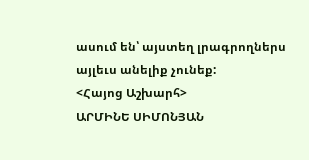ասում են՝ այստեղ լրագրողներս այլեւս անելիք չունեք:
<Հայոց Աշխարհ>
ԱՐՄԻՆԵ ՍԻՄՈՆՅԱՆ